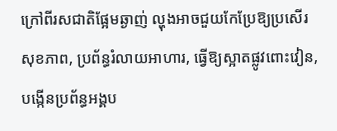ក្រៅពីរសជាតិផ្អែមឆ្ងាញ់ ល្ហុងអាចជួយកែប្រែឱ្យប្រសើរសុខភាព, ប្រព័ន្ធរំលាយអាហារ, ធ្វើឱ្យស្អាតផ្លូវពោះវៀន, បង្កើនប្រព័ន្ធអង្គប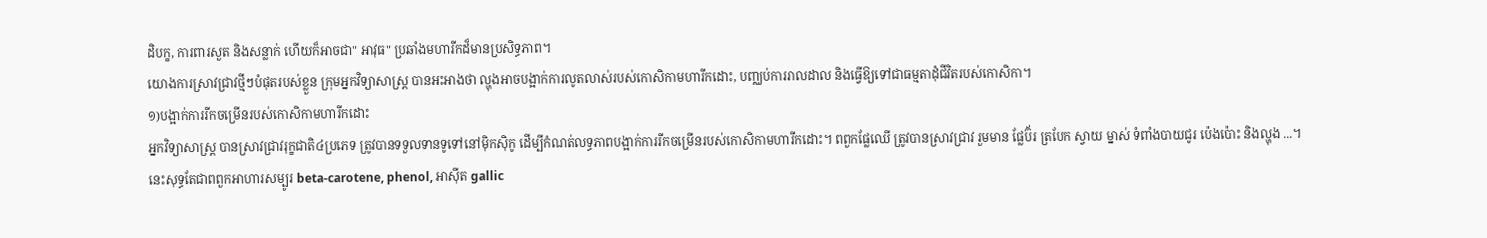ដិបក្ខ, ការពារសួត និងសន្លាក់ ហើយក៏អាចជា" អាវុធ" ប្រឆាំងមហារីកដ៏មានប្រសិទ្ធភាព។
យោងការស្រាវជ្រាវថ្មីៗបំផុតរបស់ខ្លួន ក្រុមអ្នកវិទ្យាសាស្ត្រ បានអះអាងថា ល្ហុងអាចបង្អាក់ការលូតលាស់របស់កោសិកាមហារីកដោះ, បញ្ឈប់ការរាលដាល និងធ្វើឱ្យទៅជាធម្មតាដុំជីវិតរបស់កោសិកា។
១)បង្អាក់ការរីកចម្រើនរបស់កោសិកាមហារីកដោះ
អ្នកវិទ្យាសាស្ត្រ បានស្រាវជ្រាវរុក្ខជាតិ៤ប្រភេទ ត្រូវបានទទួលទានទូទៅនៅម៉ិកស៊ិកូ ដើម្បីកំណត់លទ្ធភាពបង្អាក់ការរីកចម្រើនរបស់កោសិកាមហារីកដោះ។ ពពួកផ្លែឈើ ត្រូវបានស្រាវជ្រាវ រួមមាន ផ្លែប៊័រ ត្របែក ស្វាយ ម្នាស់ ទំពាំងបាយជូរ ប៉េងប៉ោះ និងល្ហុង ...។ នេះសុទ្ធតែជាពពួកអាហារសម្បូរ beta-carotene, phenol, អាស៊ីត gallic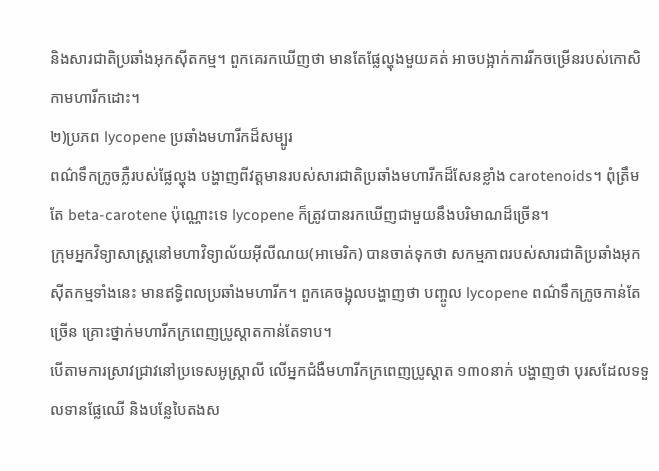និងសារជាតិប្រឆាំងអុកស៊ីតកម្ម។ ពួកគេរកឃើញថា មានតែផ្លែល្ហុងមួយគត់ អាចបង្អាក់ការរីកចម្រើនរបស់កោសិកាមហារីកដោះ។
២)ប្រភព lycopene ប្រឆាំងមហារីកដ៏សម្បូរ
ពណ៌ទឹកក្រូចភ្លឺរបស់ផ្លែល្ហុង បង្ហាញពីវត្តមានរបស់សារជាតិប្រឆាំងមហារីកដ៏សែនខ្លាំង carotenoids។ ពុំត្រឹមតែ beta-carotene ប៉ុណ្ណោះទេ lycopene ក៏ត្រូវបានរកឃើញជាមួយនឹងបរិមាណដ៏ច្រើន។
ក្រុមអ្នកវិទ្យាសាស្ត្រនៅមហាវិទ្យាល័យអ៊ីលីណយ(អាមេរិក) បានចាត់ទុកថា សកម្មភាពរបស់សារជាតិប្រឆាំងអុកស៊ីតកម្មទាំងនេះ មានឥទ្ធិពលប្រឆាំងមហារីក។ ពួកគេចង្អុលបង្ហាញថា បញ្ចូល lycopene ពណ៌ទឹកក្រូចកាន់តែច្រើន គ្រោះថ្នាក់មហារីកក្រពេញប្រូស្តាតកាន់តែទាប។
បើតាមការស្រាវជ្រាវនៅប្រទេសអូស្ត្រាលី លើអ្នកជំងឺមហារីកក្រពេញប្រូស្តាត ១៣០នាក់ បង្ហាញថា បុរសដែលទទួលទានផ្លែឈើ និងបន្លែបៃតងស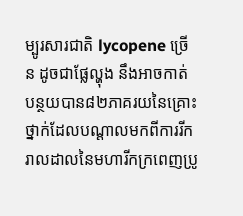ម្បូរសារជាតិ lycopene ច្រើន ដូចជាផ្លែល្ហុង នឹងអាចកាត់បន្ថយបាន៨២ភាគរយនៃគ្រោះថ្នាក់ដែលបណ្ដាលមកពីការរីករាលដាលនៃមហារីកក្រពេញប្រូ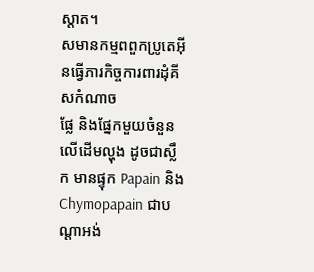ស្តាត។
សមានកម្មពពួកប្រូតេអ៊ីនធ្វើភារកិច្ចការពារដុំគីសកំណាច
ផ្លែ និងផ្នែកមួយចំនួនលើដើមល្ហុង ដូចជាស្លឹក មានផ្ទុក Papain និង Chymopapain ជាបណ្តាអង់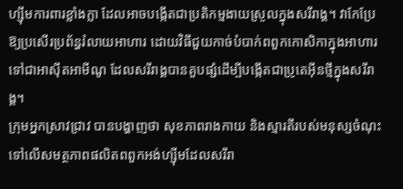ហ្ស៊ីមការពារខ្លាំងក្លា ដែលអាចបង្កើតជាប្រតិកម្មងាយស្រួលក្នុងសរីរាង្គ។ វាកែប្រែឱ្យប្រសើរប្រព័ន្ធរំលាយអាហារ ដោយវិធីជួយកាច់បំបាក់ពពួកកោសិកាក្នុងអាហារទៅជាអាស៊ីតអាមីណូ ដែលសរីរាង្គបានគួបផ្សំដើម្បីបង្កើតជាប្រូតេអ៊ីនថ្មីក្នុងសរីរាង្គ។
ក្រុមអ្នកស្រាវជ្រាវ បានបង្ហាញថា សុខភាពរាងកាយ និងស្មារតីរបស់មនុស្សចំណុះទៅលើសមត្ថភាពផលិតពពួកអង់ហ្ស៊ីមដែលសរីរា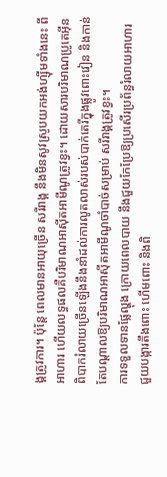ង្គត្រូវការ។ ប៉ុន្តែ ពេលមានអាយុច្រើន សរីរាង្គ នឹងមិនសូវស្រូបយកអង់ហ្ស៊ីមទាំងនេះ ពីអាហារ ហើយលទ្ធផលគឺបរិមាណអាស៊ីតអាមីណូត្រូវខ្វះ។ ដោយសារបរិមាណប្រូតេអ៊ីនពិបាករំលាយច្រើនឡើងនឹងនាំដល់ការលូតលាស់របស់បាក់តេរីក្នុងផ្លូវពោះវៀន និងកាន់តែបណ្តាលឱ្យបរិមាណអាស៊ីតអាមីណូចាំបាច់សម្រាប់ សរីរាង្គត្រូវខ្វះ។
ការទទួលទានផ្លែល្ហុង ក្រោយពេលបាយ នឹងជួយកែប្រែឱ្យប្រសើរប្រព័ន្ធរំលាយអាហារ ជួយបង្ការតឹងពោះ ហើមពោះ និងពិ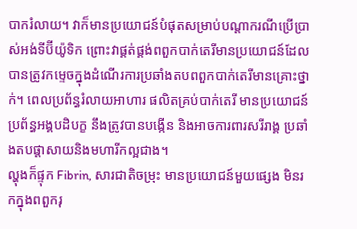បាករំលាយ។ វាក៏មានប្រយោជន៍បំផុតសម្រាប់បណ្តាករណីប្រើប្រាស់អង់ទីប៊ីយ៉ូទិក ព្រោះវាផ្គត់ផ្គង់ពពួកបាក់តេរីមានប្រយោជន៍ដែលបានត្រូវកម្ទេចក្នុងដំណើរការប្រឆាំងតបពពួកបាក់តេរីមានគ្រោះថ្នាក់។ ពេលប្រព័ន្ធរំលាយអាហារ ផលិតគ្រប់បាក់តេរី មានប្រយោជន៍ ប្រព័ន្ធអង្គបដិបក្ខ នឹងត្រូវបានបង្កើន និងអាចការពារសរីរាង្គ ប្រឆាំងតបផ្តាសាយនិងមហារីកល្អជាង។
ល្ហុងក៏ផ្ទុក Fibrin, សារជាតិចម្រុះ មានប្រយោជន៍មួយផ្សេង មិនរកក្នុងពពួករុ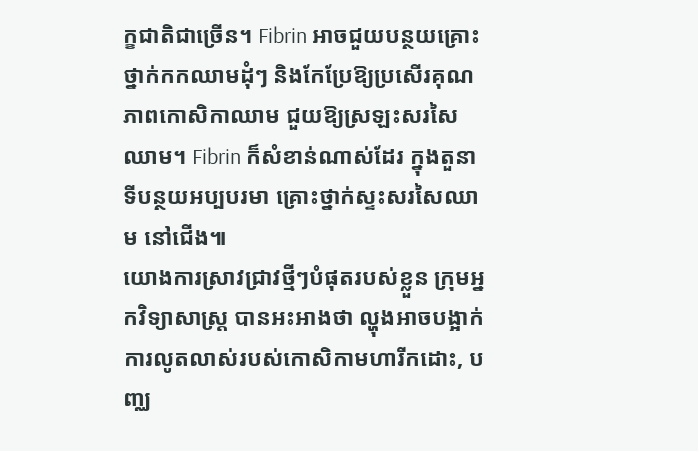ក្ខជាតិជាច្រើន។ Fibrin អាចជួយបន្ថយគ្រោះថ្នាក់កកឈាមដុំៗ និងកែប្រែឱ្យប្រសើរគុណភាពកោសិកាឈាម ជួយឱ្យស្រឡះសរសៃឈាម។ Fibrin ក៏សំខាន់ណាស់ដែរ ក្នុងតួនាទីបន្ថយអប្បបរមា គ្រោះថ្នាក់ស្ទះសរសៃឈាម នៅជើង៕
យោងការស្រាវជ្រាវថ្មីៗបំផុតរបស់ខ្លួន ក្រុមអ្នកវិទ្យាសាស្ត្រ បានអះអាងថា ល្ហុងអាចបង្អាក់ការលូតលាស់របស់កោសិកាមហារីកដោះ, បញ្ឈ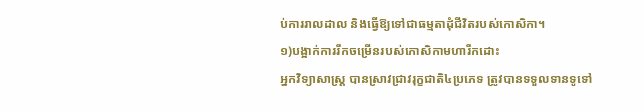ប់ការរាលដាល និងធ្វើឱ្យទៅជាធម្មតាដុំជីវិតរបស់កោសិកា។
១)បង្អាក់ការរីកចម្រើនរបស់កោសិកាមហារីកដោះ
អ្នកវិទ្យាសាស្ត្រ បានស្រាវជ្រាវរុក្ខជាតិ៤ប្រភេទ ត្រូវបានទទួលទានទូទៅ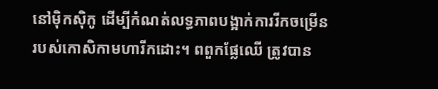នៅម៉ិកស៊ិកូ ដើម្បីកំណត់លទ្ធភាពបង្អាក់ការរីកចម្រើនរបស់កោសិកាមហារីកដោះ។ ពពួកផ្លែឈើ ត្រូវបាន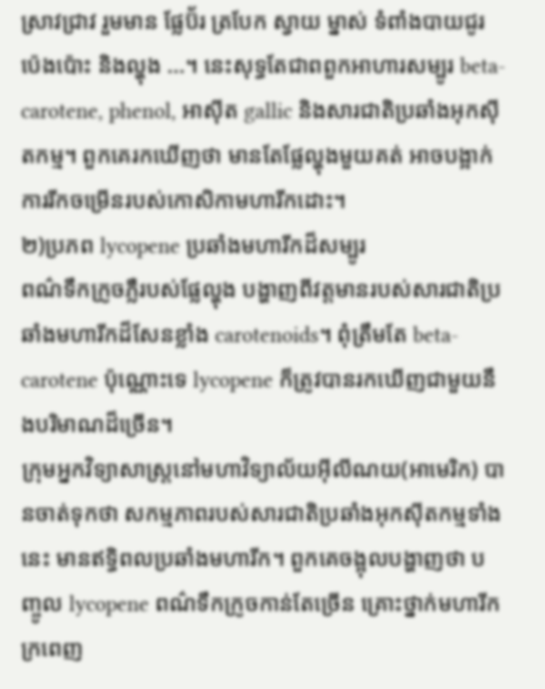ស្រាវជ្រាវ រួមមាន ផ្លែប៊័រ ត្របែក ស្វាយ ម្នាស់ ទំពាំងបាយជូរ ប៉េងប៉ោះ និងល្ហុង ...។ នេះសុទ្ធតែជាពពួកអាហារសម្បូរ beta-carotene, phenol, អាស៊ីត gallic និងសារជាតិប្រឆាំងអុកស៊ីតកម្ម។ ពួកគេរកឃើញថា មានតែផ្លែល្ហុងមួយគត់ អាចបង្អាក់ការរីកចម្រើនរបស់កោសិកាមហារីកដោះ។
២)ប្រភព lycopene ប្រឆាំងមហារីកដ៏សម្បូរ
ពណ៌ទឹកក្រូចភ្លឺរបស់ផ្លែល្ហុង បង្ហាញពីវត្តមានរបស់សារជាតិប្រឆាំងមហារីកដ៏សែនខ្លាំង carotenoids។ ពុំត្រឹមតែ beta-carotene ប៉ុណ្ណោះទេ lycopene ក៏ត្រូវបានរកឃើញជាមួយនឹងបរិមាណដ៏ច្រើន។
ក្រុមអ្នកវិទ្យាសាស្ត្រនៅមហាវិទ្យាល័យអ៊ីលីណយ(អាមេរិក) បានចាត់ទុកថា សកម្មភាពរបស់សារជាតិប្រឆាំងអុកស៊ីតកម្មទាំងនេះ មានឥទ្ធិពលប្រឆាំងមហារីក។ ពួកគេចង្អុលបង្ហាញថា បញ្ចូល lycopene ពណ៌ទឹកក្រូចកាន់តែច្រើន គ្រោះថ្នាក់មហារីកក្រពេញ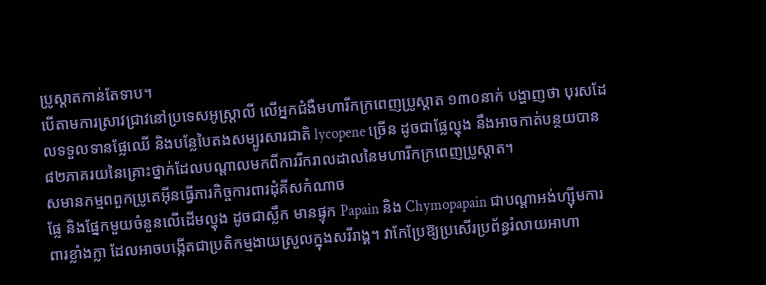ប្រូស្តាតកាន់តែទាប។
បើតាមការស្រាវជ្រាវនៅប្រទេសអូស្ត្រាលី លើអ្នកជំងឺមហារីកក្រពេញប្រូស្តាត ១៣០នាក់ បង្ហាញថា បុរសដែលទទួលទានផ្លែឈើ និងបន្លែបៃតងសម្បូរសារជាតិ lycopene ច្រើន ដូចជាផ្លែល្ហុង នឹងអាចកាត់បន្ថយបាន៨២ភាគរយនៃគ្រោះថ្នាក់ដែលបណ្ដាលមកពីការរីករាលដាលនៃមហារីកក្រពេញប្រូស្តាត។
សមានកម្មពពួកប្រូតេអ៊ីនធ្វើភារកិច្ចការពារដុំគីសកំណាច
ផ្លែ និងផ្នែកមួយចំនួនលើដើមល្ហុង ដូចជាស្លឹក មានផ្ទុក Papain និង Chymopapain ជាបណ្តាអង់ហ្ស៊ីមការពារខ្លាំងក្លា ដែលអាចបង្កើតជាប្រតិកម្មងាយស្រួលក្នុងសរីរាង្គ។ វាកែប្រែឱ្យប្រសើរប្រព័ន្ធរំលាយអាហា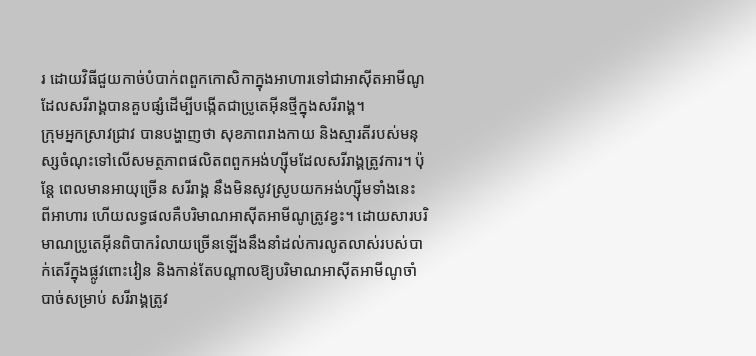រ ដោយវិធីជួយកាច់បំបាក់ពពួកកោសិកាក្នុងអាហារទៅជាអាស៊ីតអាមីណូ ដែលសរីរាង្គបានគួបផ្សំដើម្បីបង្កើតជាប្រូតេអ៊ីនថ្មីក្នុងសរីរាង្គ។
ក្រុមអ្នកស្រាវជ្រាវ បានបង្ហាញថា សុខភាពរាងកាយ និងស្មារតីរបស់មនុស្សចំណុះទៅលើសមត្ថភាពផលិតពពួកអង់ហ្ស៊ីមដែលសរីរាង្គត្រូវការ។ ប៉ុន្តែ ពេលមានអាយុច្រើន សរីរាង្គ នឹងមិនសូវស្រូបយកអង់ហ្ស៊ីមទាំងនេះ ពីអាហារ ហើយលទ្ធផលគឺបរិមាណអាស៊ីតអាមីណូត្រូវខ្វះ។ ដោយសារបរិមាណប្រូតេអ៊ីនពិបាករំលាយច្រើនឡើងនឹងនាំដល់ការលូតលាស់របស់បាក់តេរីក្នុងផ្លូវពោះវៀន និងកាន់តែបណ្តាលឱ្យបរិមាណអាស៊ីតអាមីណូចាំបាច់សម្រាប់ សរីរាង្គត្រូវ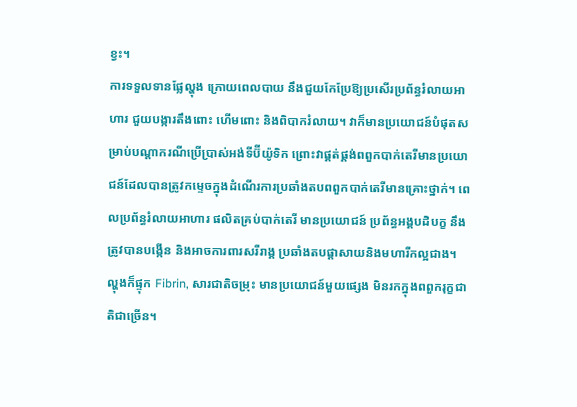ខ្វះ។
ការទទួលទានផ្លែល្ហុង ក្រោយពេលបាយ នឹងជួយកែប្រែឱ្យប្រសើរប្រព័ន្ធរំលាយអាហារ ជួយបង្ការតឹងពោះ ហើមពោះ និងពិបាករំលាយ។ វាក៏មានប្រយោជន៍បំផុតសម្រាប់បណ្តាករណីប្រើប្រាស់អង់ទីប៊ីយ៉ូទិក ព្រោះវាផ្គត់ផ្គង់ពពួកបាក់តេរីមានប្រយោជន៍ដែលបានត្រូវកម្ទេចក្នុងដំណើរការប្រឆាំងតបពពួកបាក់តេរីមានគ្រោះថ្នាក់។ ពេលប្រព័ន្ធរំលាយអាហារ ផលិតគ្រប់បាក់តេរី មានប្រយោជន៍ ប្រព័ន្ធអង្គបដិបក្ខ នឹងត្រូវបានបង្កើន និងអាចការពារសរីរាង្គ ប្រឆាំងតបផ្តាសាយនិងមហារីកល្អជាង។
ល្ហុងក៏ផ្ទុក Fibrin, សារជាតិចម្រុះ មានប្រយោជន៍មួយផ្សេង មិនរកក្នុងពពួករុក្ខជាតិជាច្រើន។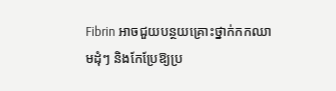Fibrin អាចជួយបន្ថយគ្រោះថ្នាក់កកឈាមដុំៗ និងកែប្រែឱ្យប្រ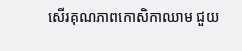សើរគុណភាពកោសិកាឈាម ជួយ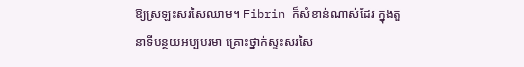ឱ្យស្រឡះសរសៃឈាម។ Fibrin ក៏សំខាន់ណាស់ដែរ ក្នុងតួនាទីបន្ថយអប្បបរមា គ្រោះថ្នាក់ស្ទះសរសៃ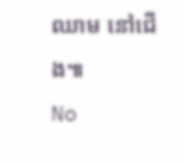ឈាម នៅជើង៕
No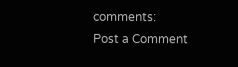comments:
Post a Comment